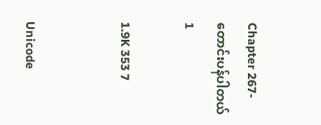Chapter 267- တောင်းပန်ပါတယ် 1

1.9K 353 7


Unicode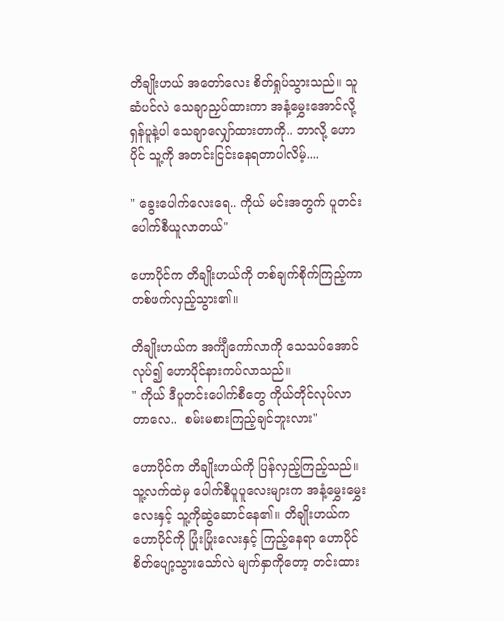တိချိုးဟယ် အတော်လေး စိတ်ရှုပ်သွားသည်။ သူ ဆံပင်လဲ သေချာညှပ်ထားကာ အနံ့မွှေးအောင်လို့ ရှန်ပူနဲ့ပါ သေချာလျှော်ထားတာကို.. ဘာလို့ ဟောပိုင် သူ့ကို အတင်းငြင်းနေရတာပါလိမ့်....

" ခွေးပေါက်လေးရေ.. ကိုယ် မင်းအတွက် ပူတင်းပေါက်စီယူလာတယ်"

ဟောပိုင်က တိချိုးဟယ်ကို တစ်ချက်စိုက်ကြည့်ကာ တစ်ဖက်လှည့်သွား၏။

တိချိုးဟယ်က အင်္ကျီကော်လာကို သေသပ်အောင်လုပ်၍ ဟောပိုင်နားကပ်လာသည်။
" ကိုယ် ဒီပူတင်းပေါက်စီတွေ ကိုယ်တိုင်လုပ်လာတာလေ..  စမ်းမစားကြည့်ချင်ဘူးလား"

ဟောပိုင်က တိချိုးဟယ်ကို ပြန်လှည့်ကြည့်သည်။ သူ့လက်ထဲမှ ပေါက်စီပူပူလေးများက အနံ့မွှေးမွှေးလေးနှင့် သူ့ကိုဆွဲဆောင်နေ၏။ တိချိုးဟယ်က ဟောပိုင်ကို ပြုံးပြုံးလေးနှင့် ကြည့်နေရာ ဟောပိုင်စိတ်ပျော့သွားသော်လဲ မျက်နှာကိုတော့ တင်းထား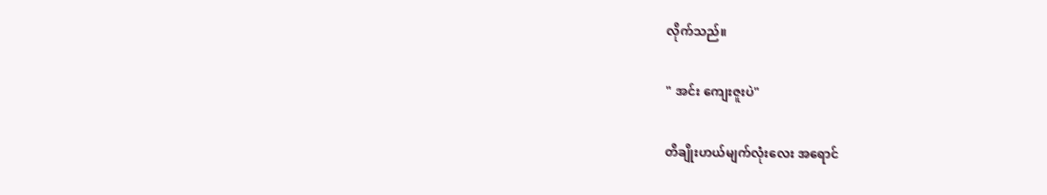လိုက်သည်။

" အင်း ကျေးဇူးပဲ"

တိချိုးဟယ်မျက်လုံးလေး အရောင်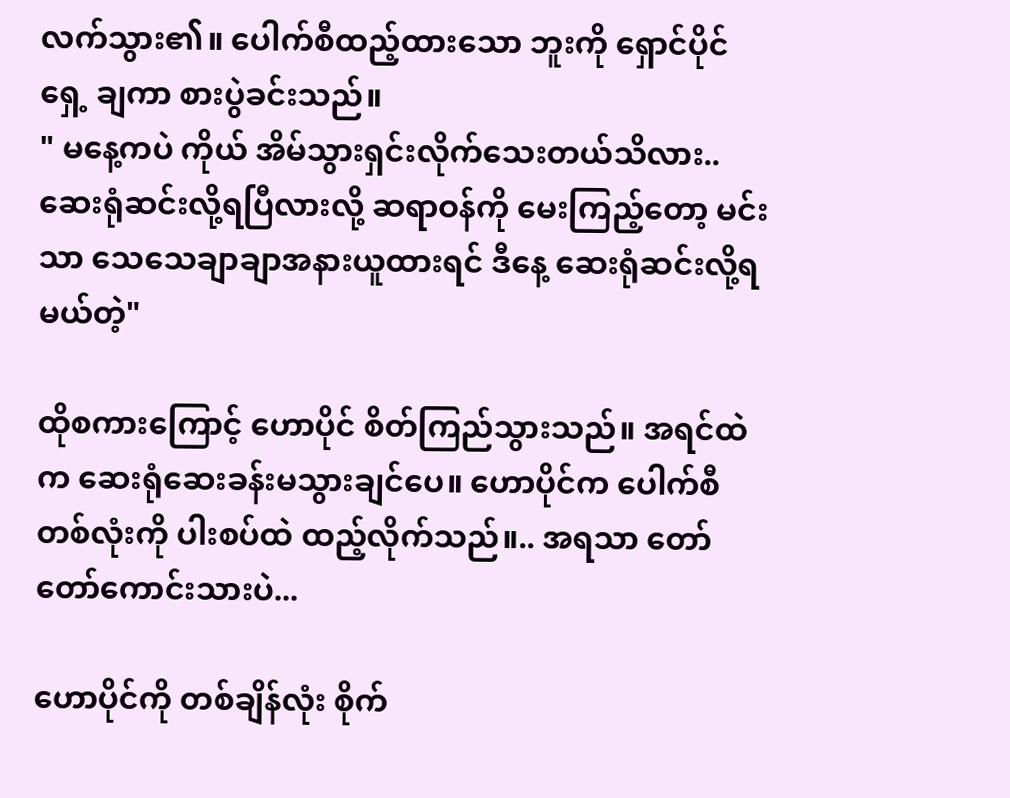လက်သွား၏။ ပေါက်စီထည့်ထားသော ဘူးကို ရှောင်ပိုင်ရှေ့ ချကာ စားပွဲခင်းသည်။
" မနေ့ကပဲ ကိုယ် အိမ်သွားရှင်းလိုက်သေးတယ်သိလား.. ဆေးရုံဆင်းလို့ရပြီလားလို့ ဆရာဝန်ကို မေးကြည့်တော့ မင်းသာ သေသေချာချာအနားယူထားရင် ဒီနေ့ ဆေးရုံဆင်းလို့ရမယ်တဲ့"

ထိုစကားကြောင့် ဟောပိုင် စိတ်ကြည်သွားသည်။ အရင်ထဲက ဆေးရုံဆေးခန်းမသွားချင်ပေ။ ဟောပိုင်က ပေါက်စီတစ်လုံးကို ပါးစပ်ထဲ ထည့်လိုက်သည်။.. အရသာ တော်တော်ကောင်းသားပဲ...

ဟောပိုင်ကို တစ်ချိန်လုံး စိုက်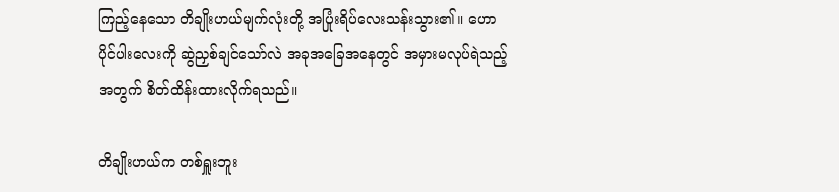ကြည့်နေသော တိချိုးဟယ်မျက်လုံးတို့ အပြုံးရိပ်လေးသန်းသွား၏။ ဟောပိုင်ပါးလေးကို ဆွဲညှစ်ချင်သော်လဲ အခုအခြေအနေတွင် အမှားမလုပ်ရဲသည့်အတွက် စိတ်ထိန်းထားလိုက်ရသည်။

တိချိုးဟယ်က တစ်ရှူးဘူး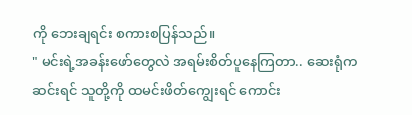ကို ဘေးချရင်း စကားစပြန်သည်။
" မင်းရဲ့အခန်းဖော်တွေလဲ အရမ်းစိတ်ပူနေကြတာ.. ဆေးရုံကဆင်းရင် သူတို့ကို ထမင်းဖိတ်ကျွေးရင် ကောင်း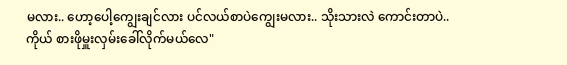မလား.. ဟော့ပေါ့ကျွေးချင်လား ပင်လယ်စာပဲကျွေးမလား.. သိုးသားလဲ ကောင်းတာပဲ.. ကိုယ် စားဖိုမှူးလှမ်းခေါ်လိုက်မယ်လေ"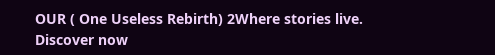OUR ( One Useless Rebirth) 2Where stories live. Discover now